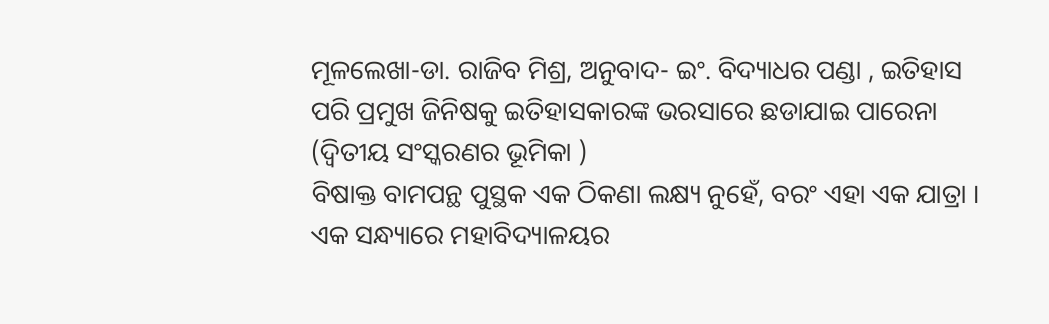ମୂଳଲେଖା-ଡା. ରାଜିବ ମିଶ୍ର, ଅନୁବାଦ- ଇଂ. ବିଦ୍ୟାଧର ପଣ୍ଡା , ଇତିହାସ ପରି ପ୍ରମୁଖ ଜିନିଷକୁ ଇତିହାସକାରଙ୍କ ଭରସାରେ ଛଡାଯାଇ ପାରେନା (ଦ୍ୱିତୀୟ ସଂସ୍କରଣର ଭୂମିକା )
ବିଷାକ୍ତ ବାମପନ୍ଥ ପୁସ୍ଥକ ଏକ ଠିକଣା ଲକ୍ଷ୍ୟ ନୁହେଁ, ବରଂ ଏହା ଏକ ଯାତ୍ରା ।
ଏକ ସନ୍ଧ୍ୟାରେ ମହାବିଦ୍ୟାଳୟର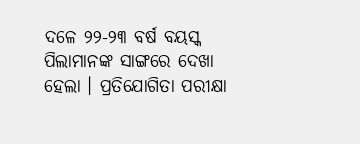ଦଳେ ୨୨-୨୩ ବର୍ଷ ବୟସ୍କ ପିଲାମାନଙ୍କ ସାଙ୍ଗରେ ଦେଖା ହେଲା । ପ୍ରତିଯୋଗିତା ପରୀକ୍ଷା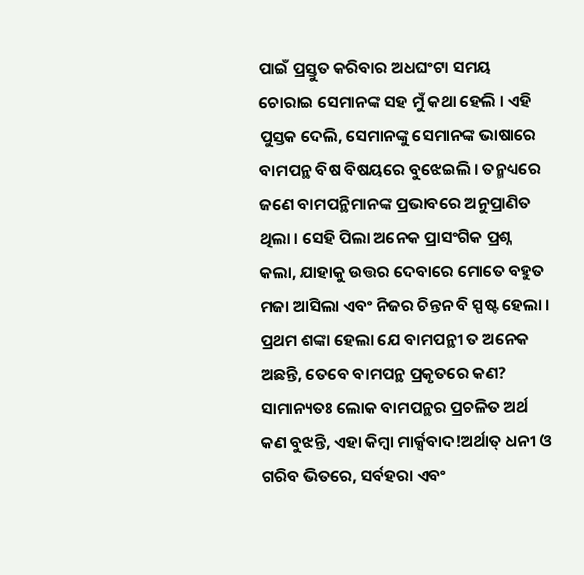ପାଇଁ ପ୍ରସ୍ତୁତ କରିବାର ଅଧଘଂଟା ସମୟ ଚୋରାଇ ସେମାନଙ୍କ ସହ ମୁଁ କଥା ହେଲି । ଏହି ପୁସ୍ତକ ଦେଲି, ସେମାନଙ୍କୁ ସେମାନଙ୍କ ଭାଷାରେ ବାମପନ୍ଥ ବିଷ ବିଷୟରେ ବୁଝେଇଲି । ତନ୍ମଧ୍ୟରେ ଜଣେ ବାମପନ୍ଥିମାନଙ୍କ ପ୍ରଭାବରେ ଅନୁପ୍ରାଣିତ ଥିଲା । ସେହି ପିଲା ଅନେକ ପ୍ରାସଂଗିକ ପ୍ରଶ୍ନ କଲା, ଯାହାକୁ ଉତ୍ତର ଦେବାରେ ମୋତେ ବହୁତ ମଜା ଆସିଲା ଏବଂ ନିଜର ଚିନ୍ତନ ବି ସ୍ପଷ୍ଟ ହେଲା । ପ୍ରଥମ ଶଙ୍କା ହେଲା ଯେ ବାମପନ୍ଥୀ ତ ଅନେକ ଅଛନ୍ତି, ତେବେ ବାମପନ୍ଥ ପ୍ରକୃତରେ କଣ?
ସାମାନ୍ୟତଃ ଲୋକ ବାମପନ୍ଥର ପ୍ରଚଳିତ ଅର୍ଥ କଣ ବୁଝନ୍ତି, ଏହା କିମ୍ବା ମାର୍କ୍ସବାଦ!ଅର୍ଥାତ୍ ଧନୀ ଓ ଗରିବ ଭିତରେ, ସର୍ବହରା ଏବଂ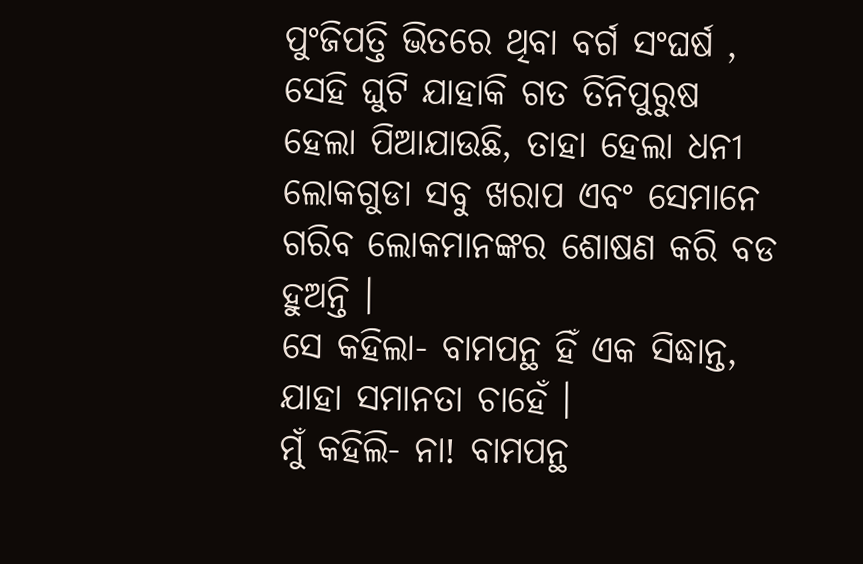ପୁଂଜିପତ୍ତି ଭିତରେ ଥିବା ବର୍ଗ ସଂଘର୍ଷ , ସେହି ଘୁଟି ଯାହାକି ଗତ ତିନିପୁରୁଷ ହେଲା ପିଆଯାଉଛି, ତାହା ହେଲା ଧନୀ ଲୋକଗୁଡା ସବୁ ଖରାପ ଏବଂ ସେମାନେ ଗରିବ ଲୋକମାନଙ୍କର ଶୋଷଣ କରି ବଡ ହୁଅନ୍ତି ।
ସେ କହିଲା- ବାମପନ୍ଥ ହିଁ ଏକ ସିଦ୍ଧାନ୍ତ, ଯାହା ସମାନତା ଚାହେଁ ।
ମୁଁ କହିଲି- ନା! ବାମପନ୍ଥ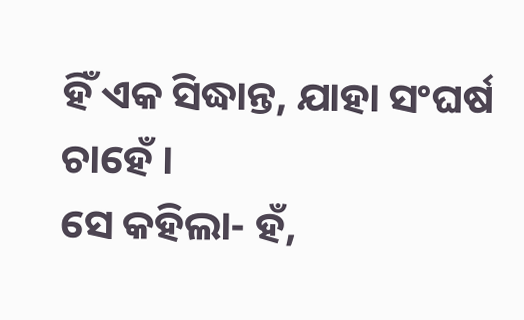ହିଁ ଏକ ସିଦ୍ଧାନ୍ତ, ଯାହା ସଂଘର୍ଷ ଚାହେଁ ।
ସେ କହିଲା- ହଁ,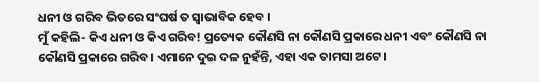ଧନୀ ଓ ଗରିବ ଭିତରେ ସଂଘର୍ଷ ତ ସ୍ୱାଭାବିକ ହେବ ।
ମୁଁ କହିଲି- କିଏ ଧନୀ ଓ କିଏ ଗରିବ! ପ୍ରତ୍ୟେକ କୌଣସି ନା କୌଣସି ପ୍ରକାରେ ଧନୀ ଏବଂ କୌଣସି ନା କୌଣସି ପ୍ରକାରେ ଗରିବ । ଏମାନେ ଦୁଇ ଦଳ ନୁହଁନ୍ତି, ଏହା ଏକ ତାମସା ଅଟେ ।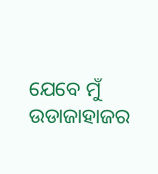ଯେବେ ମୁଁ ଉଡାଜାହାଜର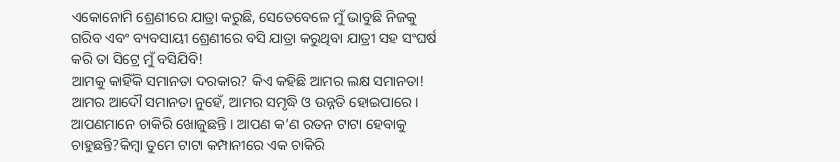ଏକୋନୋମି ଶ୍ରେଣୀରେ ଯାତ୍ରା କରୁଛି, ସେତେବେଳେ ମୁଁ ଭାବୁଛି ନିଜକୁ ଗରିବ ଏବଂ ବ୍ୟବସାୟୀ ଶ୍ରେଣୀରେ ବସି ଯାତ୍ରା କରୁଥିବା ଯାତ୍ରୀ ସହ ସଂଘର୍ଷ କରି ତା ସିଟ୍ରେ ମୁଁ ବସିଯିବି!
ଆମକୁ କାହିଁକି ସମାନତା ଦରକାର? କିଏ କହିଛି ଆମର ଲକ୍ଷ ସମାନତା! ଆମର ଆଦୌ ସମାନତା ନୁହେଁ, ଆମର ସମୃଦ୍ଧି ଓ ଉନ୍ନତି ହୋଇପାରେ । ଆପଣମାନେ ଚାକିରି ଖୋଜୁଛନ୍ତି । ଆପଣ କ’ଣ ରତନ ଟାଟା ହେବାକୁ ଚାହୁଛନ୍ତି?କିମ୍ବା ତୁମେ ଟାଟା କମ୍ପାନୀରେ ଏକ ଚାକିରି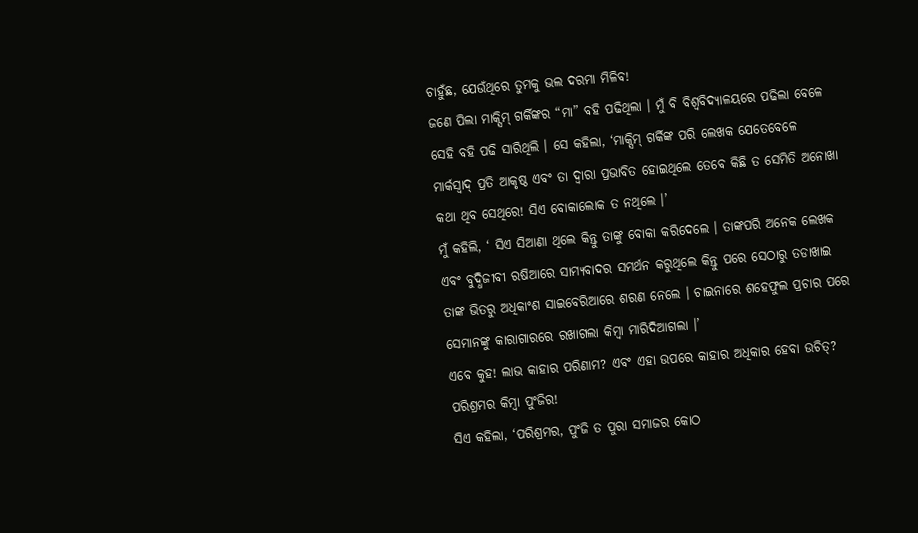ଚାହୁଁଛ, ଯେଉଁଥିରେ ତୁମକୁ ଭଲ ଦରମା ମିଳିବ!
ଜଣେ ପିଲା ମାକ୍ସିମ୍ ଗର୍କିଙ୍କର “ମା” ବହି ପଢିଥିଲା । ମୁଁ ବି ବିଶ୍ୱବିଦ୍ୟାଳୟରେ ପଢିଲା ବେଳେ ସେହି ବହି ପଢି ସାରିଥିଲି । ସେ କହିଲା, ‘ମାକ୍ସିମ୍ ଗର୍କିଙ୍କ ପରି ଲେଖକ ଯେତେବେଳେ ମାର୍କସ୍ବାଦ୍ ପ୍ରତି ଆକୃଷ୍ଠ ଏବଂ ତା ଦ୍ୱାରା ପ୍ରଭାବିତ ହୋଇଥିଲେ ତେବେ କିଛି ତ ସେମିତି ଅନୋଖା କଥା ଥିବ ସେଥିରେ! ସିଏ ବୋକାଲୋକ ତ ନଥିଲେ ।’
ମୁଁ କହିଲି, ‘ ସିଏ ସିଆଣା ଥିଲେ କିନ୍ତୁ ତାଙ୍କୁ ବୋକା କରିଦେଲେ । ତାଙ୍କପରି ଅନେକ ଲେଖକ ଏବଂ ବୁଦ୍ଧିଜୀବୀ ରଷିଆରେ ସାମ୍ୟବାଦର ସମର୍ଥନ କରୁଥିଲେ କିନ୍ତୁ ପରେ ସେଠାରୁ ତଡାଖାଇ ତାଙ୍କ ଭିତରୁ ଅଧିକାଂଶ ସାଇବେରିଆରେ ଶରଣ ନେଲେ । ଚାଇନାରେ ଶହେଫୁଲ ପ୍ରଚାର ପରେ ସେମାନଙ୍କୁ କାରାଗାରରେ ରଖାଗଲା କିମ୍ବା ମାରିଦିଆଗଲା ।’
ଏବେ କୁହ! ଲାଭ କାହାର ପରିଣାମ? ଏବଂ ଏହା ଉପରେ କାହାର ଅଧିକାର ହେବା ଉଚିତ୍? ପରିଶ୍ରମର କିମ୍ବା ପୁଂଜିର!
ସିଏ କହିଲା, ‘ପରିଶ୍ରମର, ପୁଂଜି ତ ପୁରା ସମାଜର କୋଠ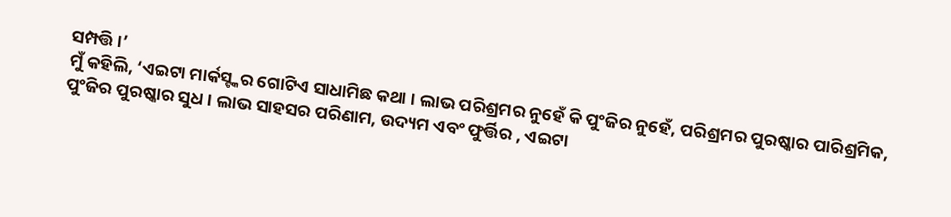ସମ୍ପତ୍ତି ।’
ମୁଁ କହିଲି, ‘ଏଇଟା ମାର୍କସ୍ଙ୍କର ଗୋଟିଏ ସାଧାମିଛ କଥା । ଲାଭ ପରିଶ୍ରମର ନୁହେଁ କି ପୁଂଜିର ନୁହେଁ, ପରିଶ୍ରମର ପୁରଷ୍କାର ପାରିଶ୍ରମିକ, ପୁଂଜିର ପୁରଷ୍କାର ସୁଧ । ଲାଭ ସାହସର ପରିଣାମ, ଉଦ୍ୟମ ଏବଂ ଫୁର୍ତ୍ତିର , ଏଇଟା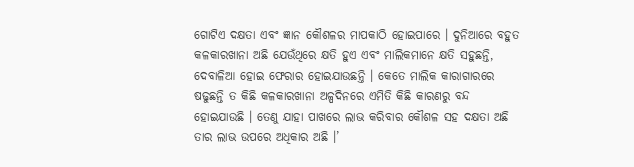ଗୋଟିଏ ଦକ୍ଷତା ଏବଂ ଜ୍ଞାନ କୌଶଳର ମାପକାଠି ହୋଇପାରେ । ଦୁନିଆରେ ବହୁତ କଳକାରଖାନା ଅଛି ଯେଉଁଥିରେ କ୍ଷତି ହୁଏ ଏବଂ ମାଲିକମାନେ କ୍ଷତି ସହୁଛନ୍ତି, ଦେବାଳିଆ ହୋଇ ଫେରାର ହୋଇଯାଉଛନ୍ତି । କେତେ ମାଲିକ କାରାଗାରରେ ଷଢୁଛନ୍ତି ତ କିଛି କଳକାରଖାନା ଅଳ୍ପଦିନରେ ଏମିତି କିଛି କାରଣରୁ ବନ୍ଦ ହୋଇଯାଉଛି । ତେଣୁ ଯାହା ପାଖରେ ଲାଭ କରିବାର କୌଶଳ ସହ ଦକ୍ଷତା ଅଛି ତାର ଲାଭ ଉପରେ ଅଧିକାର ଅଛି ।’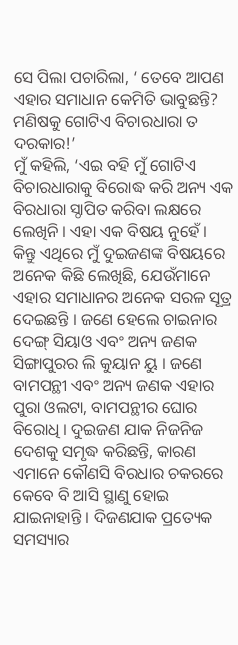ସେ ପିଲା ପଚାରିଲା, ‘ ତେବେ ଆପଣ ଏହାର ସମାଧାନ କେମିତି ଭାବୁଛନ୍ତି? ମଣିଷକୁ ଗୋଟିଏ ବିଚାରଧାରା ତ ଦରକାର!’
ମୁଁ କହିଲି, ‘ଏଇ ବହି ମୁଁ ଗୋଟିଏ ବିଚାରଧାରାକୁ ବିରୋଦ୍ଧ କରି ଅନ୍ୟ ଏକ ବିରଧାରା ସ୍ଠାପିତ କରିବା ଲକ୍ଷରେ ଲେଖିନି । ଏହା ଏକ ବିଷୟ ନୁହେଁ । କିନ୍ତୁ ଏଥିରେ ମୁଁ ଦୁଇଜଣଙ୍କ ବିଷୟରେ ଅନେକ କିଛି ଲେଖିଛି, ଯେଉଁମାନେ ଏହାର ସମାଧାନର ଅନେକ ସରଳ ସୂତ୍ର ଦେଇଛନ୍ତି । ଜଣେ ହେଲେ ଚାଇନାର ଦେଙ୍ଗ୍ ସିୟାଓ ଏବଂ ଅନ୍ୟ ଜଣକ ସିଙ୍ଗାପୁରର ଲି କୁୟାନ ୟୁ । ଜଣେ ବାମପନ୍ଥୀ ଏବଂ ଅନ୍ୟ ଜଣକ ଏହାର ପୁରା ଓଲଟା, ବାମପନ୍ଥୀର ଘୋର ବିରୋଧି । ଦୁଇଜଣ ଯାକ ନିଜନିଜ ଦେଶକୁ ସମୃଦ୍ଧ କରିଛନ୍ତି, କାରଣ ଏମାନେ କୌଣସି ବିରଧାର ଚକରରେ କେବେ ବି ଆସି ସ୍ଥାଣୁ ହୋଇ ଯାଇନାହାନ୍ତି । ଦିଜଣଯାକ ପ୍ରତ୍ୟେକ ସମସ୍ୟାର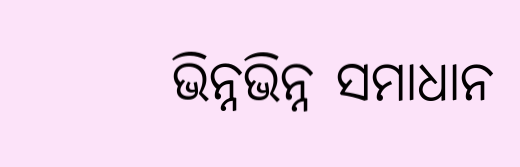ଭିନ୍ନଭିନ୍ନ ସମାଧାନ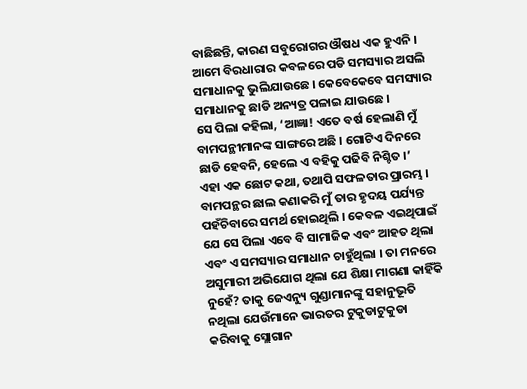ବାଛିଛନ୍ତି, କାରଣ ସବୁରୋଗର ଔଷଧ ଏକ ହୁଏନି । ଆମେ ବିରଧାରାର କବଳରେ ପଡି ସମସ୍ୟାର ଅସଲି ସମାଧାନକୁ ଭୁଲିଯାଉଛେ । କେବେକେବେ ସମସ୍ୟାର ସମାଧାନକୁ ଛାଡି ଅନ୍ୟତ୍ର ପଳାଇ ଯାଉଛେ ।
ସେ ପିଲା କହିଲା, ‘ଆଜ୍ଞା! ଏତେ ବର୍ଷ ହେଲାଣି ମୁଁ ବାମପନ୍ଥୀମାନଙ୍କ ସାଙ୍ଗରେ ଅଛି । ଗୋଟିଏ ଦିନରେ ଛାଡି ହେବନି, ହେଲେ ଏ ବହିକୁ ପଢିବି ନିଶ୍ଚିତ ।’
ଏହା ଏକ ଛୋଟ କଥା, ତଥାପି ସଫଳତାର ପ୍ରାରମ୍ଭ । ବାମପନ୍ଥର ଛାଲ କଣାକରି ମୁଁ ତାର ହୃଦୟ ପର୍ଯ୍ୟନ୍ତ ପହଁଚିବାରେ ସମର୍ଥ ହୋଇଥିଲି । କେବଳ ଏଇଥିପାଇଁ ଯେ ସେ ପିଲା ଏବେ ବି ସାମାଜିକ ଏବଂ ଆହତ ଥିଲା ଏବଂ ଏ ସମସ୍ୟାର ସମାଧାନ ଚାହୁଁଥିଲା । ତା ମନରେ ଅସୁମାରୀ ଅଭିଯୋଗ ଥିଲା ଯେ ଶିକ୍ଷା ମାଗଣା କାହିଁକି ନୁହେଁ? ତାକୁ ଜେଏନ୍ୟୁ ଗୁଣ୍ଡାମାନଙ୍କୁ ସହାନୁଭୂତି ନଥିଲା ଯେଉଁମାନେ ଭାରତର ଟୁକୁଡାଟୁକୁଡା କରିବାକୁ ସ୍ଲୋଗାନ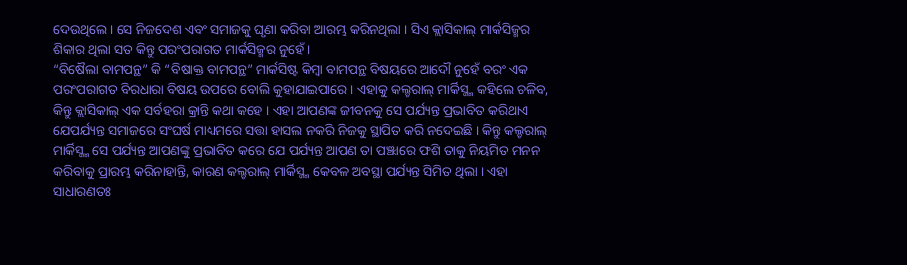ଦେଉଥିଲେ । ସେ ନିଜଦେଶ ଏବଂ ସମାଜକୁ ଘୃଣା କରିବା ଆରମ୍ଭ କରିନଥିଲା । ସିଏ କ୍ଲାସିକାଲ୍ ମାର୍କସିଜ୍ମର ଶିକାର ଥିଲା ସତ କିନ୍ତୁ ପରଂପରାଗତ ମାର୍କସିଜ୍ମର ନୁହେଁ ।
“ବିଷୈଲା ବାମପନ୍ଥ” କି “ବିଷାକ୍ତ ବାମପନ୍ଥ” ମାର୍କସିଷ୍ଟ କିମ୍ବା ବାମପନ୍ଥ ବିଷୟରେ ଆଦୌ ନୁହେଁ ବରଂ ଏକ ପରଂପରାଗତ ବିରଧାରା ବିଷୟ ଉପରେ ବୋଲି କୁହାଯାଇପାରେ । ଏହାକୁ କଲ୍ଚରାଲ୍ ମାର୍କିସ୍ଜ୍ମ କହିଲେ ଚଳିବ, କିନ୍ତୁ କ୍ଲାସିକାଲ୍ ଏକ ସର୍ବହରା କ୍ରାନ୍ତି କଥା କହେ । ଏହା ଆପଣଙ୍କ ଜୀବନକୁ ସେ ପର୍ଯ୍ୟନ୍ତ ପ୍ରଭାବିତ କରିଥାଏ ଯେପର୍ଯ୍ୟନ୍ତ ସମାଜରେ ସଂଘର୍ଷ ମାଧ୍ୟମରେ ସତ୍ତା ହାସଲ ନକରି ନିଜକୁ ସ୍ଥାପିତ କରି ନଦେଇଛି । କିନ୍ତୁ କଲ୍ଚରାଲ୍ ମାର୍କିସ୍ଜ୍ମ ସେ ପର୍ଯ୍ୟନ୍ତ ଆପଣଙ୍କୁ ପ୍ରଭାବିତ କରେ ଯେ ପର୍ଯ୍ୟନ୍ତ ଆପଣ ତା ପଞ୍ଝାରେ ଫଶି ତାକୁ ନିୟମିତ ମନନ କରିବାକୁ ପ୍ରାରମ୍ଭ କରିନାହାନ୍ତି, କାରଣ କଲ୍ଚରାଲ୍ ମାର୍କିସ୍ଜ୍ମ କେବଳ ଅବସ୍ଥା ପର୍ଯ୍ୟନ୍ତ ସିମିତ ଥିଲା । ଏହା ସାଧାରଣତଃ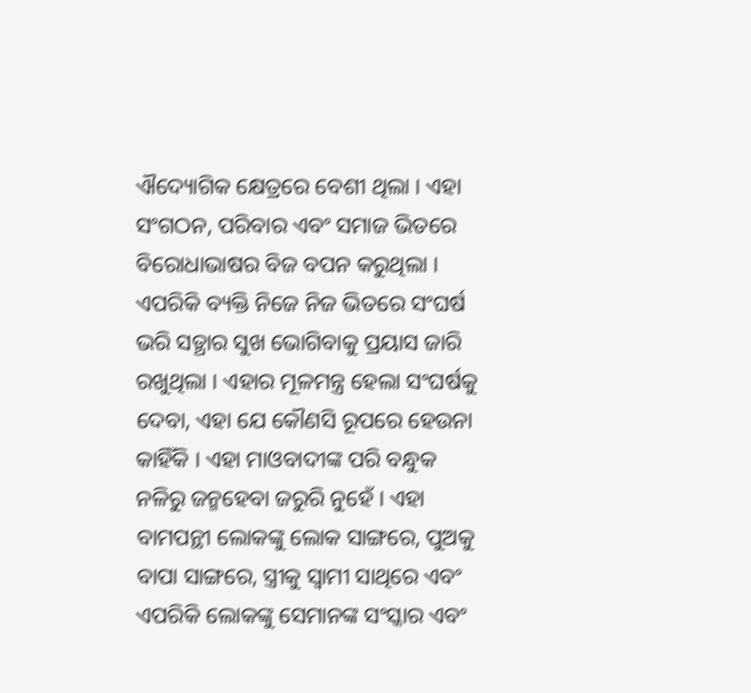ଐଦ୍ୟୋଗିକ କ୍ଷେତ୍ରରେ ବେଶୀ ଥିଲା । ଏହା ସଂଗଠନ, ପରିବାର ଏବଂ ସମାଜ ଭିତରେ ବିରୋଧାଭାଷର ବିଜ ବପନ କରୁଥିଲା । ଏପରିକି ବ୍ୟକ୍ତି ନିଜେ ନିଜ ଭିତରେ ସଂଘର୍ଷ ଭରି ସତ୍ଥାର ସୁଖ ଭୋଗିବାକୁ ପ୍ରୟାସ ଜାରି ରଖୁଥିଲା । ଏହାର ମୂଳମନ୍ତ୍ର ହେଲା ସଂଘର୍ଷକୁ ଦେବା, ଏହା ଯେ କୌଣସି ରୂପରେ ହେଉନା କାହିଁକି । ଏହା ମାଓବାଦୀଙ୍କ ପରି ବନ୍ଧୁକ ନଳିରୁ ଜନ୍ମହେବା ଜରୁରି ନୁହେଁ । ଏହା ବାମପନ୍ଥୀ ଲୋକଙ୍କୁ ଲୋକ ସାଙ୍ଗରେ, ପୁଅକୁ ବାପା ସାଙ୍ଗରେ, ସ୍ତ୍ରୀକୁ ସ୍ୱାମୀ ସାଥିରେ ଏବଂ ଏପରିକି ଲୋକଙ୍କୁ ସେମାନଙ୍କ ସଂସ୍କାର ଏବଂ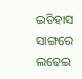ଇତିହାସ ସାଙ୍ଗରେ ଲଢେଇ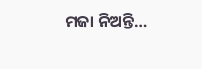ମଜା ନିଅନ୍ତି…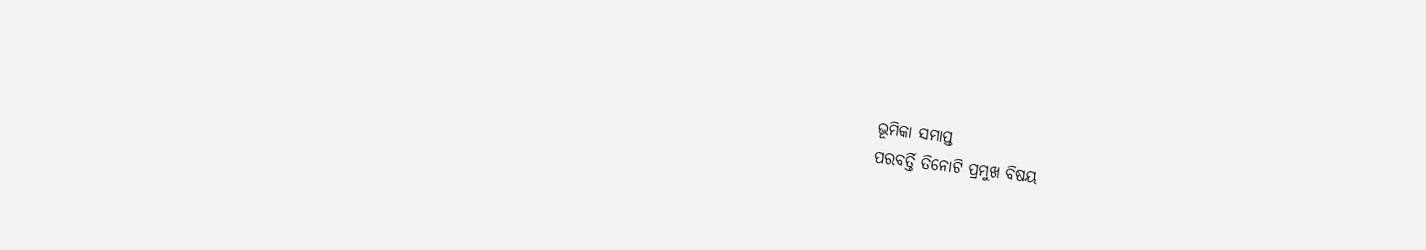ଭୂମିକା ସମାପ୍ତ
ପରବର୍ତ୍ତି ତିନୋଟି ପ୍ରମୁଖ ବିଷୟ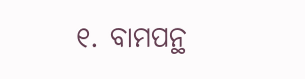୧. ବାମପନ୍ଥ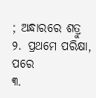; ଅନ୍ଧାରରେ ଶତ୍ରୁ
୨. ପ୍ରଥମେ ପରିକ୍ଷା, ପରେ
୩.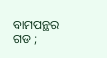ବାମପନ୍ଥର ଗଡ ;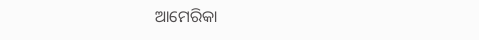ଆମେରିକା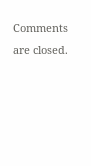Comments are closed.